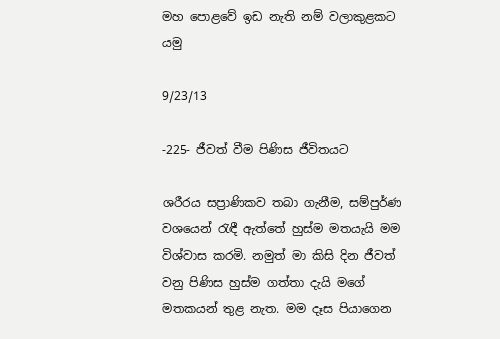මහ පොළවේ ඉඩ නැති නම් වලාකුළකට යමු

9/23/13

-225- ජීවත් වීම පිණිස ජීවිතයට

ශරීරය සප්‍රාණිකව තබා ගැනීම, සම්පුර්ණ වශයෙන් රැඳී ඇත්තේ හුස්ම මතයැයි මම විශ්වාස කරමි. නමුත් මා කිසි දින ජීවත් වනු පිණිස හුස්ම ගත්තා දැයි මගේ මතකයන් තුළ නැත. මම දෑස පියාගෙන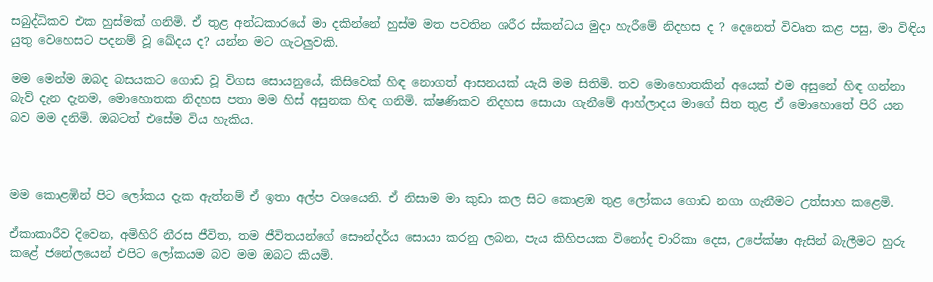සබුද්ධිකව එක හුස්මක් ගනිමි. ඒ තුළ අන්ධකාරයේ මා දකින්නේ හුස්ම මත පවතින ශරීර ස්කන්ධය මුදා හැරීමේ නිදහස ද ? දෙනෙත් විවෘත කළ පසු, මා විඳිය යුතු වෙහෙසට පදනම් වූ ඛේදය ද? යන්න මට ගැටලුවකි.

මම මෙන්ම ඔබද බසයකට ගොඩ වූ විගස සොයනුයේ, කිසිවෙක් හිඳ නොගත් ආසනයක් යැයි මම සිතිමි. තව මොහොතකින් අයෙක් එම අසුනේ හිඳ ගන්නා බැව් දැන දැනම, මොහොතක නිදහස පතා මම හිස් අසුනක හිඳ ගනිමි. ක්ෂණිකව නිදහස සොයා ගැනීමේ ආහ්ලාදය මාගේ සිත තුළ ඒ මොහොතේ පිරි යන බව මම දනිමි. ඔබටත් එසේම විය හැකිය.



මම කොළඹින් පිට ලෝකය දැක ඇත්නම් ඒ ඉතා අල්ප වශයෙනි. ඒ නිසාම මා කුඩා කල සිට කොළඹ තුළ ලෝකය ගොඩ නගා ගැනීමට උත්සාහ කළෙමි.

ඒකාකාරීව දිවෙන, අමිහිරි නීරස ජීවිත, තම ජීවිතයන්ගේ සෞන්දර්ය සොයා කරනු ලබන, පැය කිහිපයක විනෝද චාරිකා දෙස, උපේක්ෂා ඇසින් බැලීමට හුරු කළේ ජනේලයෙන් එපිට ලෝකයම බව මම ඔබට කියමි.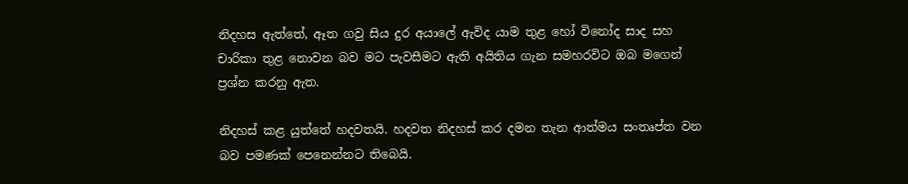නිදහස ඇත්තේ, ඈත ගවු සිය දුර අයාලේ ඇවිද යාම තුළ හෝ විනෝද සාද සහ චාරිකා තුළ නොවන බව මට පැවසීමට ඇති අයිතිය ගැන සමහරවිට ඔබ මගෙන් ප්‍රශ්න කරනු ඇත.

නිදහස් කළ යුත්තේ හදවතයි. හදවත නිදහස් කර දමන තැන ආත්මය සංතෘප්ත වන බව පමණක් පෙනෙන්නට තිබෙයි.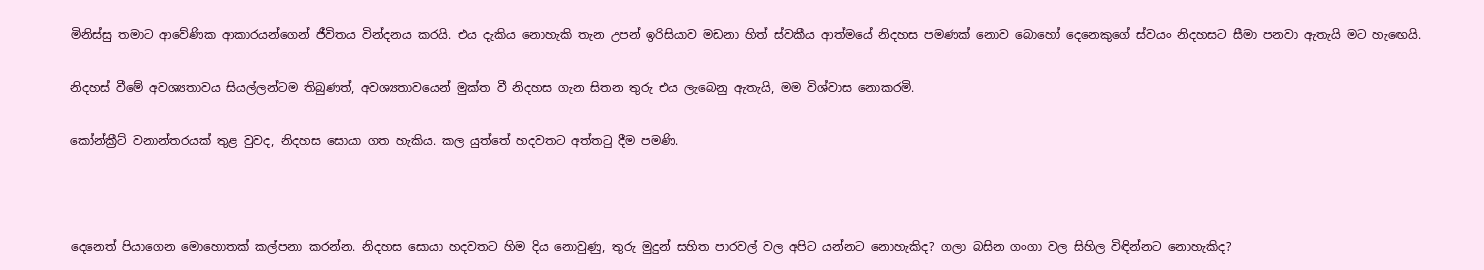මිනිස්සු තමාට ආවේණික ආකාරයන්ගෙන් ජීවිතය වින්දනය කරයි. එය දැකිය නොහැකි තැන උපන් ඉරිසියාව මඩනා හිත් ස්වකීය ආත්මයේ නිදහස පමණක් නොව බොහෝ දෙනෙකුගේ ස්වයං නිදහසට සීමා පනවා ඇතැයි මට හැඟෙයි.

නිදහස් වීමේ අවශ්‍යතාවය සියල්ලන්ටම තිබුණත්, අවශ්‍යතාවයෙන් මුක්ත වී නිදහස ගැන සිතන තුරු එය ලැබෙනු ඇතැයි, මම විශ්වාස නොකරමි.

කෝන්ක්‍රීට් වනාන්තරයක් තුළ වුවද, නිදහස සොයා ගත හැකිය. කල යුත්තේ හදවතට අත්තටු දීම පමණි.



දෙනෙත් පියාගෙන මොහොතක් කල්පනා කරන්න. නිදහස සොයා හදවතට හිම දිය නොවුණු, තුරු මුදුන් සහිත පාරවල් වල අපිට යන්නට නොහැකිද? ගලා බසින ගංගා වල සිහිල විඳින්නට නොහැකිද?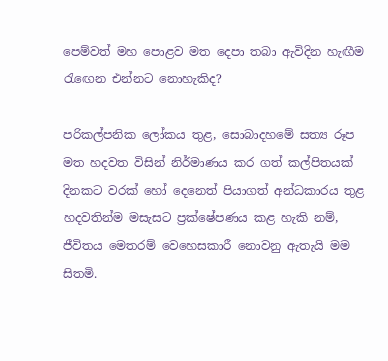පෙම්වත් මහ පොළව මත දෙපා තබා ඇවිදින හැඟීම රැඟෙන එන්නට නොහැකිද?

පරිකල්පනික ලෝකය තුළ, සොබාදහමේ සත්‍ය රූප මත හදවත විසින් නිර්මාණය කර ගත් කල්පිතයක් දිනකට වරක් හෝ දෙනෙත් පියාගත් අන්ධකාරය තුළ හදවතින්ම මසැසට ප්‍රක්ෂේපණය කළ හැකි නම්, ජීවිතය මෙතරම් වෙහෙසකාරී නොවනු ඇතැයි මම සිතමි.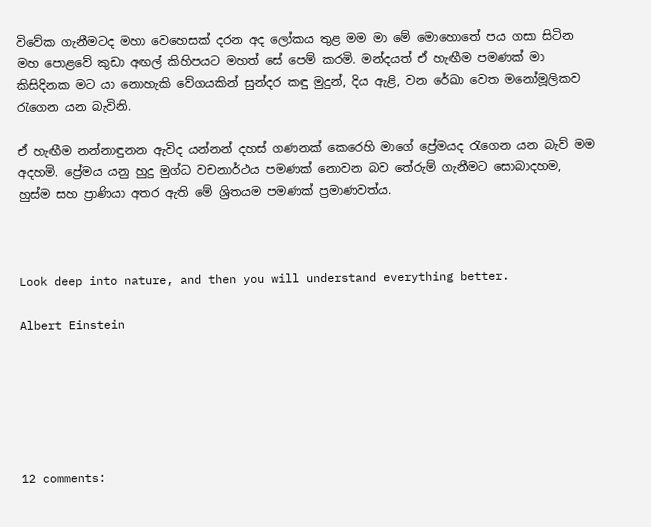විවේක ගැනීමටද මහා වෙහෙසක් දරන අද ලෝකය තුළ මම මා මේ මොහොතේ පය ගසා සිටින මහ පොළවේ කුඩා අඟල් කිහිපයට මහත් සේ පෙම් කරමි. මන්දයත් ඒ හැඟීම පමණක් මා කිසිදිනක මට යා නොහැකි වේගයකින් සුන්දර කඳු මුදුන්, දිය ඇළි, වන රේඛා වෙත මනෝමූලිකව රැගෙන යන බැවිනි.

ඒ හැඟීම නන්නාඳුනන ඇවිද යන්නන් දහස් ගණනක් කෙරෙහි මාගේ ප්‍රේමයද රැගෙන යන බැව් මම අදහමි. ප්‍රේමය යනු හුදු මුග්ධ වචනාර්ථය පමණක් නොවන බව තේරුම් ගැනීමට සොබාදහම, හුස්ම සහ ප්‍රාණියා අතර ඇති මේ ශ්‍රිතයම පමණක් ප්‍රමාණවත්ය.



Look deep into nature, and then you will understand everything better.

Albert Einstein






12 comments: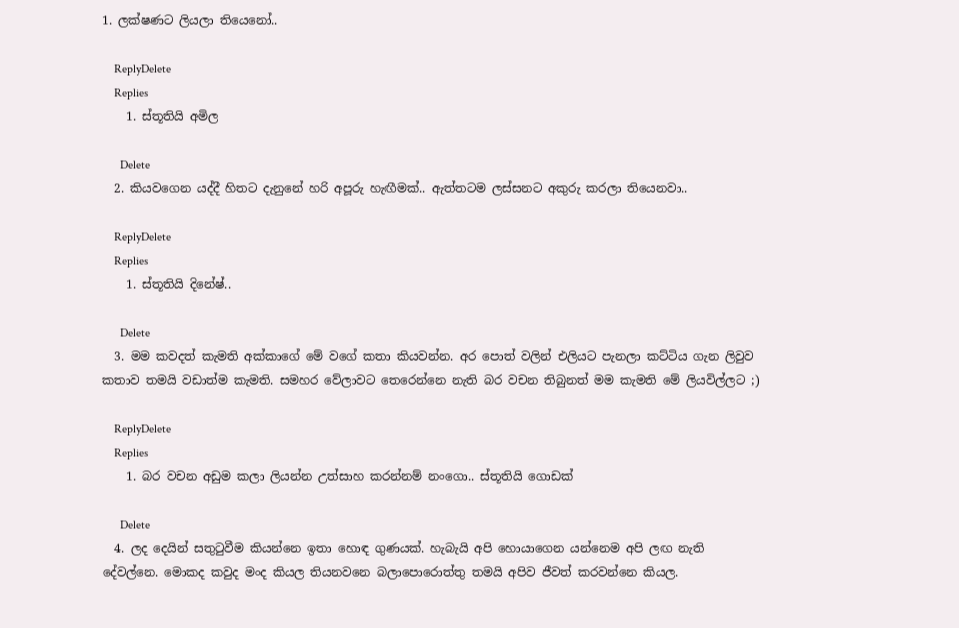1. ලක්ෂණට ලියලා තියෙනෝ..

    ReplyDelete
    Replies
    1. ස්තූතියි අමිල

      Delete
  2. කියවගෙන යද්දී හිතට දැනුනේ හරි අපූරු හැඟීමක්.. ඇත්තටම ලස්සනට අකුරු කරලා තියෙනවා..

    ReplyDelete
    Replies
    1. ස්තූතියි දිනේෂ්..

      Delete
  3. මම කවදත් කැමති අක්කාගේ මේ වගේ කතා කියවන්න. අර පොත් වලින් එලියට පැනලා කට්ටිය ගැන ලිවුව කතාව තමයි වඩාත්ම කැමති. සමහර වේලාවට තෙරෙන්නෙ නැති බර වචන තිබුනත් මම කැමති මේ ලියවිල්ලට ;)

    ReplyDelete
    Replies
    1. බර වචන අඩුම කලා ලියන්න උත්සාහ කරන්නම් නංගො.. ස්තූතියි ගොඩක්

      Delete
  4. ලද දෙයින් සතුටුවීම කියන්නෙ ඉතා හොඳ ගුණයක්. හැබැයි අපි හොයාගෙන යන්නෙම අපි ලඟ නැති දේවල්නෙ. මොකද කවුද මංද කියල තියනවනෙ බලාපොරොත්තු තමයි අපිව ජීවත් කරවන්නෙ කියල.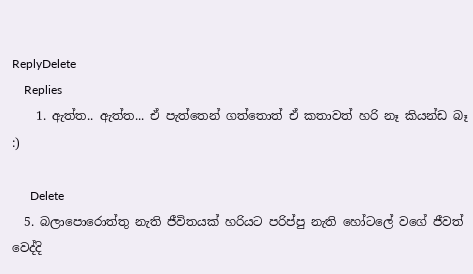ReplyDelete
    Replies
    1. ඇත්ත.. ඇත්ත... ඒ පැත්තෙන් ගත්තොත් ඒ කතාවත් හරි නෑ කියන්ඩ බෑ :)

      Delete
  5. බලාපොරොත්තු නැති ජීවිතයක් හරියට පරිප්පු නැති හෝටලේ වගේ ජීවත් වෙද්දි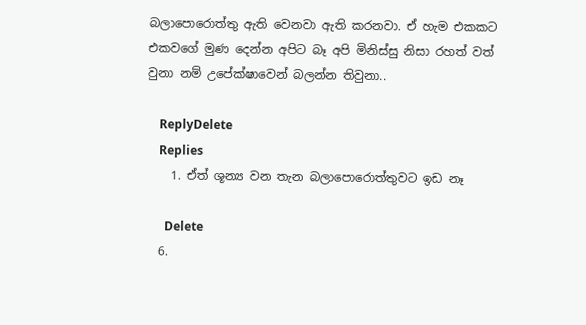බලාපොරොත්තු ඇති වෙනවා ඇති කරනවා. ඒ හැම එකකට එකවගේ මුණ දෙන්න අපිට බෑ අපි මිනිස්සු නිසා රහත් වත් වුනා නම් උපේක්ෂාවෙන් බලන්න තිවුනා..

    ReplyDelete
    Replies
    1. ඒත් ශූන්‍ය වන තැන බලාපොරොත්තුවට ඉඩ නෑ

      Delete
  6.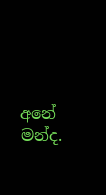අනේ මන්ද.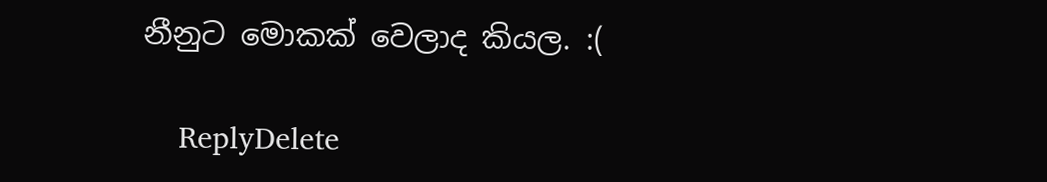නීනුට මොකක් වෙලාද කියල. :(

    ReplyDelete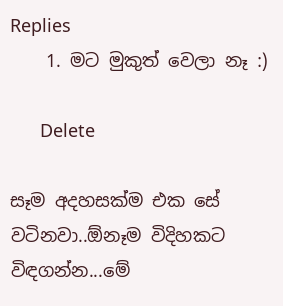Replies
    1. මට මුකුත් වෙලා නෑ :)

      Delete

සෑම අදහසක්ම එක සේ වටිනවා..ඕනෑම විදිහකට විඳගන්න...මේ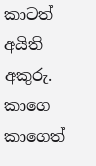කාටත් අයිති අකුරු. කාගෙ කාගෙත්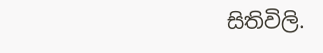සිතිවිලි.